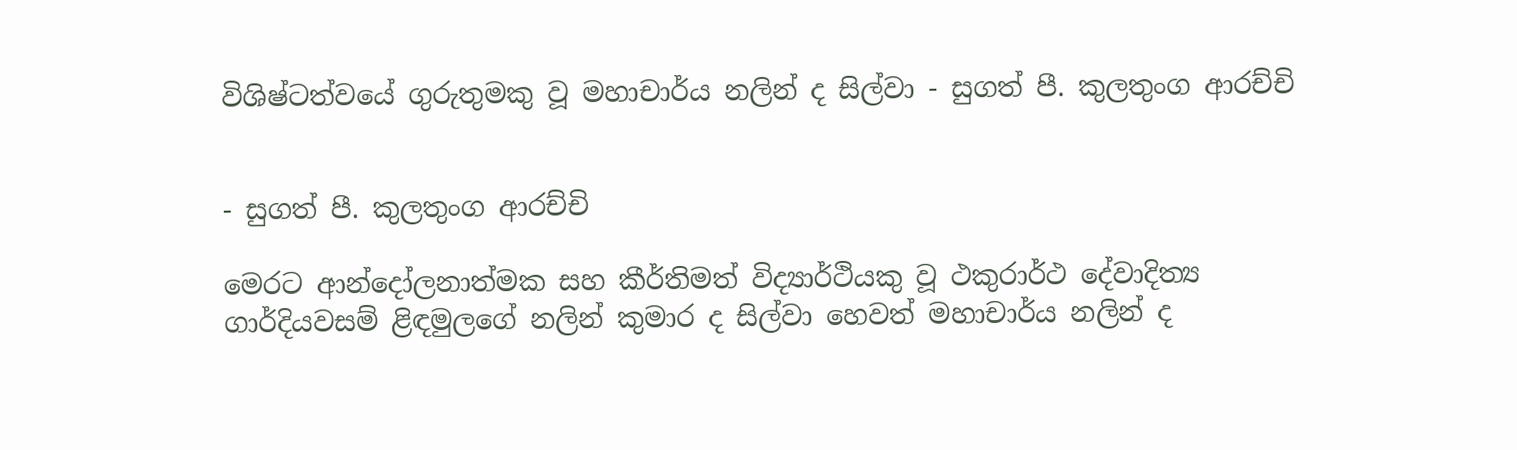විශිෂ්ටත්වයේ ගුරුතුමකු වූ මහාචාර්ය නලින් ද සිල්වා - සුගත් පී. කුලතුංග ආරච්චි


- සුගත් පී. කුලතුංග ආරච්චි

මෙරට ආන්දෝලනාත්මක සහ කීර්තිමත් විද්‍යාර්ථියකු වූ ථකුරාර්ථ දේවාදිත්‍ය ගාර්දියවසම් ළිඳමුලගේ නලින් කුමාර ද සිල්වා හෙවත් මහාචාර්ය නලින් ද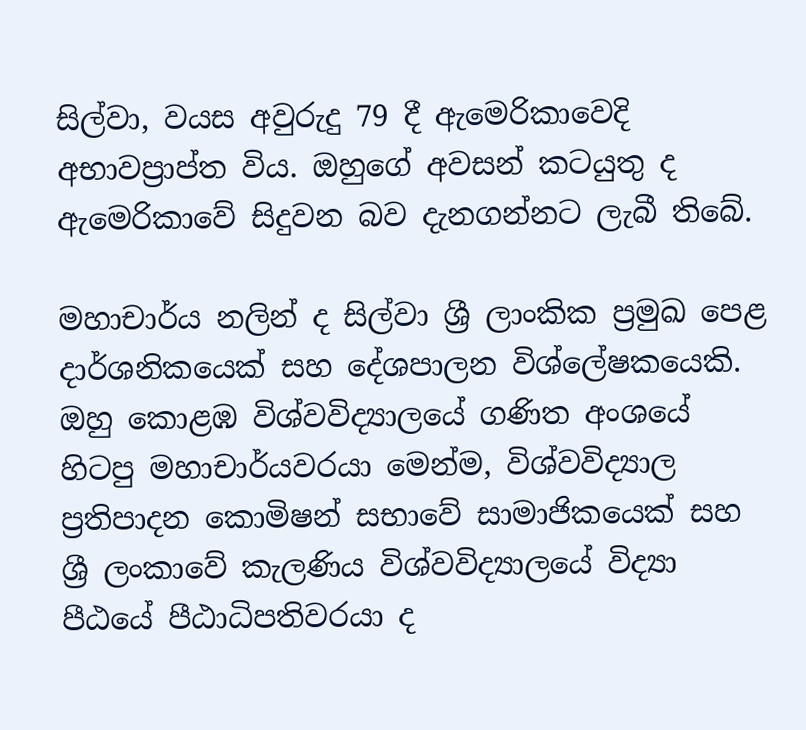සිල්වා, වයස අවුරුදු 79 දී ඇමෙරිකාවෙදි අභාවප්‍රාප්ත විය. ඔහුගේ අවසන් කටයුතු ද ඇමෙරිකාවේ සිදුවන බව දැනගන්නට ලැබී තිබේ.

මහාචාර්ය නලින් ද සිල්වා ශ්‍රී ලාංකික ප්‍රමුඛ පෙළ දාර්ශනිකයෙක් සහ දේශපාලන විශ්ලේෂකයෙකි. ඔහු කොළඹ විශ්වවිද්‍යාලයේ ගණිත අංශයේ හිටපු මහාචාර්යවරයා මෙන්ම, විශ්වවිද්‍යාල ප්‍රතිපාදන කොමිෂන් සභාවේ සාමාජිකයෙක් සහ ශ්‍රී ලංකාවේ කැලණිය විශ්වවිද්‍යාලයේ විද්‍යා පීඨයේ පීඨාධිපතිවරයා ද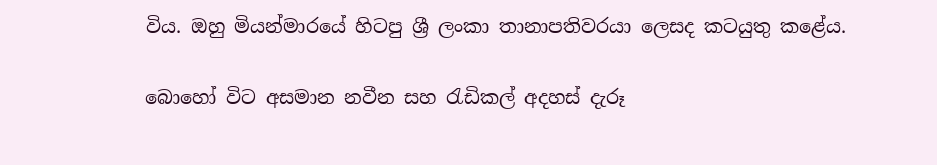විය. ඔහු මියන්මාරයේ හිටපු ශ්‍රී ලංකා තානාපතිවරයා ලෙසද කටයුතු කළේය.

බොහෝ විට අසමාන නවීන සහ රැඩිකල් අදහස් දැරූ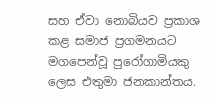සහ ඒවා නොබියව ප්‍රකාශ කළ සමාජ ප්‍රගමනයට මගපෙන්වූ පුරෝගාමියකු ලෙස එතුමා ජනකාන්තය.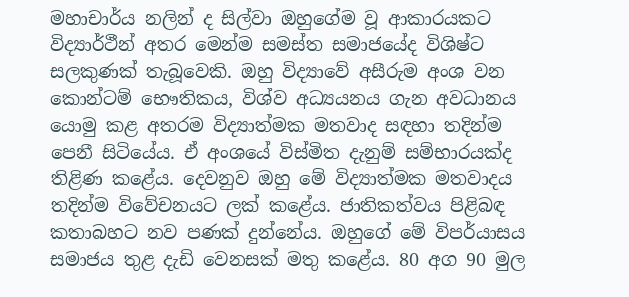මහාචාර්ය නලින් ද සිල්වා ඔහුගේම වූ ආකාරයකට විද්‍යාර්ථීන් අතර මෙන්ම සමස්ත සමාජයේද විශිෂ්ට සලකුණක් තැබූවෙකි. ඔහු විද්‍යාවේ අසීරුම අංශ වන කොන්ටම් භෞතිකය, විශ්ව අධ්‍යයනය ගැන අවධානය යොමු කළ අතරම විද්‍යාත්මක මතවාද සඳහා තදින්ම පෙනී සිටියේය. ඒ අංශයේ විස්මිත දැනුම් සම්භාරයක්ද තිළිණ කළේය. දෙවනුව ඔහු මේ විද්‍යාත්මක මතවාදය තදින්ම විවේචනයට ලක් කළේය. ජාතිකත්වය පිළිබඳ කතාබහට නව පණක් දුන්නේය. ඔහුගේ මේ විපර්යාසය සමාජය තුළ දැඩි වෙනසක් මතු කළේය. 80 අග 90 මුල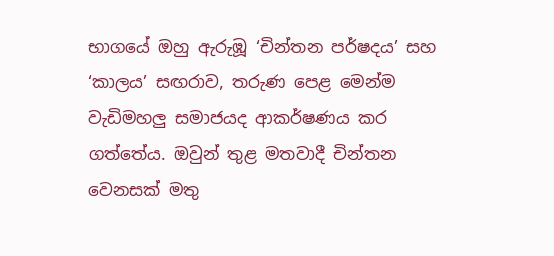භාගයේ ඔහු ඇරුඹූ ‘චින්තන පර්ෂදය’ සහ ‘කාලය’ සඟරාව, තරුණ පෙළ මෙන්ම වැඩිමහලු සමාජයද ආකර්ෂණය කර ගත්තේය. ඔවුන් තුළ මතවාදී චින්තන වෙනසක් මතු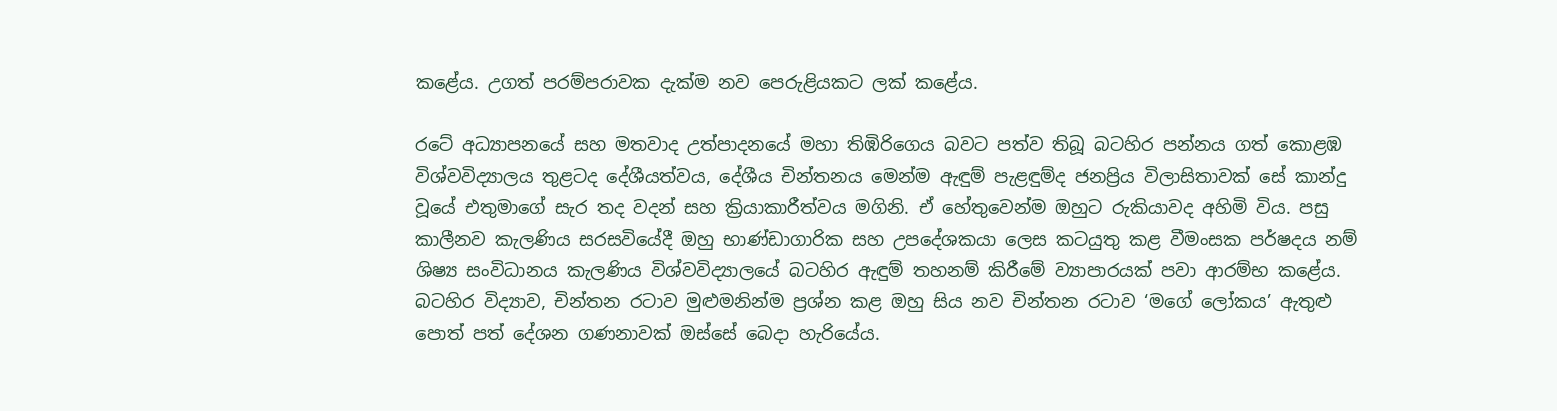ක‌ළේය. උගත් පරම්පරාවක දැක්ම නව පෙරුළියකට ලක් කළේය.

රටේ අධ්‍යාපනයේ සහ මතවාද උත්පාදනයේ මහා තිඹිරිගෙය බවට පත්ව තිබූ බටහිර පන්නය ගත් කොළඹ විශ්වවිද්‍යාලය තුළටද දේශීයත්වය, දේශීය චින්තනය මෙන්ම ඇඳුම් පැළඳුම්ද ජනප්‍රිය විලාසිතාවක් සේ කාන්දු වූයේ එතුමාගේ සැර තද වදන් සහ ක්‍රියාකාරීත්වය මගිනි. ඒ හේතුවෙන්ම ඔහුට රුකියාවද අහිමි විය. පසු කාලීනව කැලණිය සරසවියේදී ඔහු භාණ්ඩාගාරික සහ උපදේශකයා ලෙස කටයුතු කළ වීමංසක පර්ෂදය නම් ශිෂ්‍ය සංවිධානය කැලණිය විශ්වවිද්‍යාලයේ බටහිර ඇඳුම් තහනම් කිරීමේ ව්‍යාපාරයක් පවා ආරම්භ කළේය. බටහිර විද්‍යාව, චින්තන රටාව මුළුමනින්ම ප්‍රශ්න කළ ඔහු සිය නව චින්තන රටාව ‘මගේ ලෝකය’ ඇතුළු පොත් පත් දේශන ගණනාවක් ඔස්සේ බෙදා හැරියේය.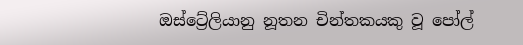ඔස්ට්‍රේලියානු නූතන චින්තකයකු වූ පෝල්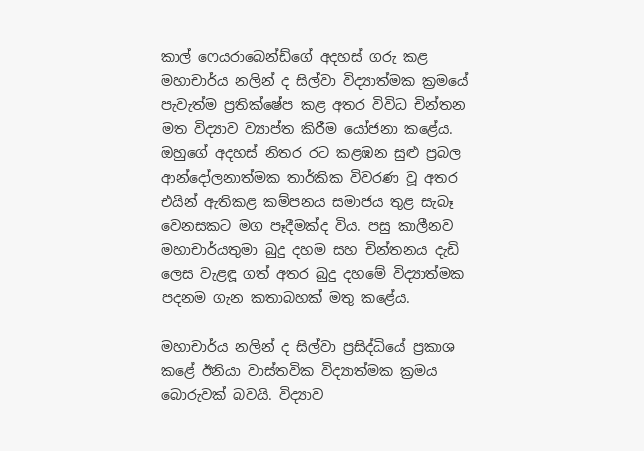කාල් ෆෙයරාබෙන්ඩ්ගේ අදහස් ගරු කළ මහාචාර්ය නලින් ද සිල්වා විද්‍යාත්මක ක්‍රමයේ පැවැත්ම ප්‍රතික්ෂේප කළ අතර විවිධ චින්තන මත විද්‍යාව ව්‍යාප්ත කිරීම යෝජනා කළේය. ඔහුගේ අදහස් නිතර රට කළඹන සුළු ප්‍රබල ආන්දෝලනාත්මක තාර්කික විවරණ වූ අතර එයින් ඇතිකළ කම්පනය සමාජය තුළ සැබෑ වෙනසකට මග පෑදීමක්ද විය. පසු කාලීනව මහාචාර්යතුමා බුදු දහම සහ චින්තනය දැඩි ලෙස වැළඳූ ගත් අතර බුදු දහමේ විද්‍යාත්මක පදනම ගැන කතාබහක් මතු කළේය.

මහාචාර්ය නලින් ද සිල්වා ප්‍රසිද්ධියේ ප්‍රකාශ කළේ ඊනියා වාස්තවික විද්‍යාත්මක ක්‍රමය බොරුවක් බවයි. විද්‍යාව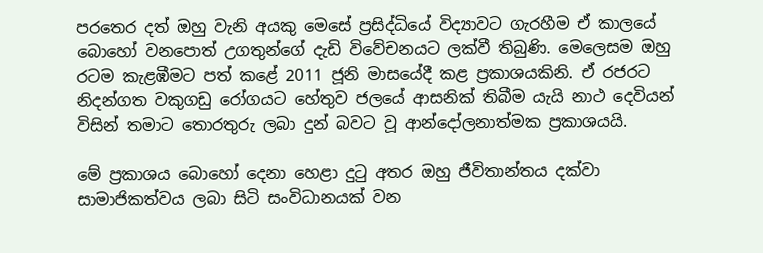පරතෙර දත් ඔහු වැනි අයකු මෙසේ ප්‍රසිද්ධියේ විද්‍යාවට ගැරහීම ඒ කාලයේ බොහෝ වනපොත් උගතුන්ගේ දැඩි විවේචනයට ලක්වී තිබුණි. මෙලෙසම ඔහු රටම කැළඹීමට පත් කළේ 2011 ජූනි මාසයේදී කළ ප්‍රකාශයකිනි. ඒ රජරට නිදන්ගත වකුගඩු රෝගයට හේතුව ජලයේ ආසනික් තිබීම යැයි නාථ දෙවියන් විසින් තමාට තොරතුරු ලබා දුන් බවට වූ ආන්දෝලනාත්මක ප්‍රකාශයයි.

මේ ප්‍රකාශය බොහෝ දෙනා හෙළා දුටු අතර ඔහු ජීවිතාන්තය දක්වා සාමාජිකත්වය ලබා සිටි සංවිධානයක් වන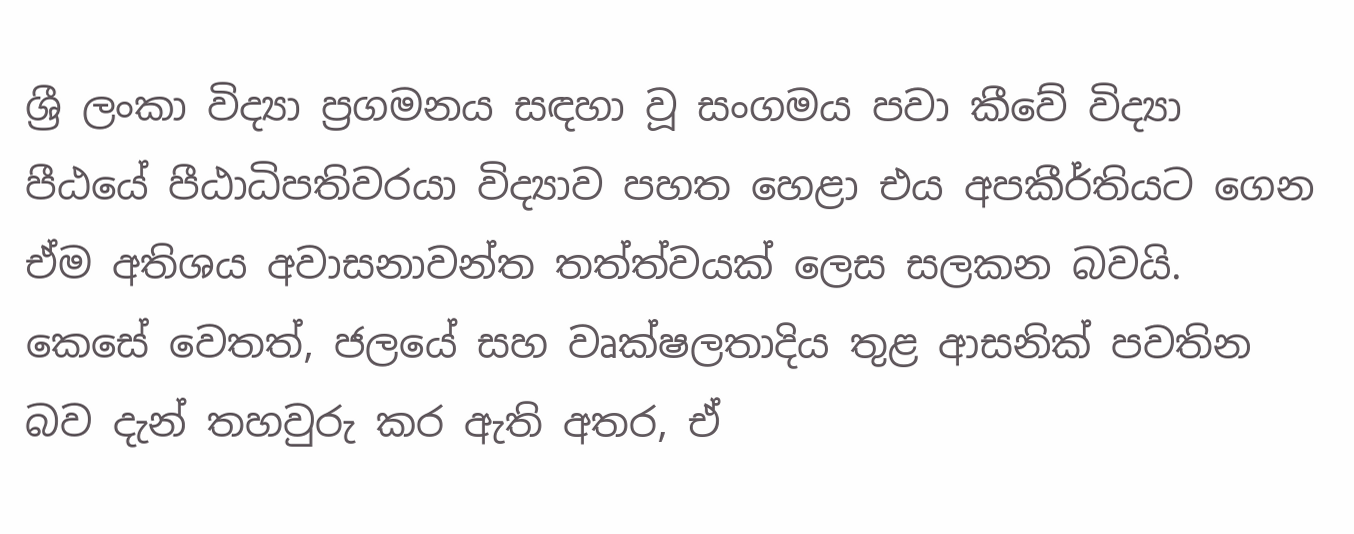ශ්‍රී ලංකා විද්‍යා ප්‍රගමනය සඳහා වූ සංගමය පවා කීවේ විද්‍යා පීඨයේ පීඨාධිපතිවරයා විද්‍යාව පහත හෙළා එය අපකීර්තියට ගෙන ඒම අතිශය අවාසනාවන්ත තත්ත්වයක් ලෙස සලකන බවයි. කෙසේ වෙතත්, ජලයේ සහ වෘක්ෂලතාදිය තුළ ආසනික් පවතින බව දැන් තහවුරු කර ඇති අතර, ඒ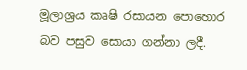මූලාශ්‍රය කෘෂි රසායන පොහොර බව පසුව සොයා ගන්නා ලදී.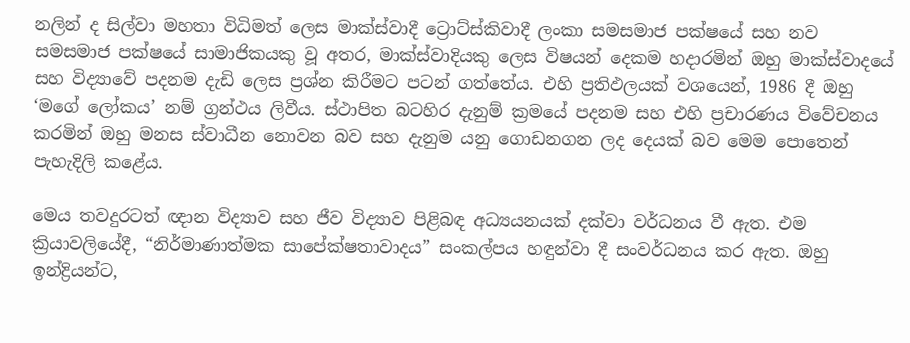නලින් ද සිල්වා මහතා විධිමත් ලෙස මාක්ස්වාදී ට්‍රොට්ස්කිවාදී ලංකා සමසමාජ පක්ෂයේ සහ නව සමසමාජ පක්ෂයේ සාමාජිකයකු වූ අතර, මාක්ස්වාදියකු ලෙස විෂයන් දෙකම හදාරමින් ඔහු මාක්ස්වාදයේ සහ විද්‍යාවේ පදනම දැඩි ලෙස ප්‍රශ්න කිරීමට පටන් ගත්තේය. එහි ප්‍රතිඵලයක් වශයෙන්, 1986 දී ඔහු ‘මගේ ලෝකය’ නම් ග්‍රන්ථය ලිවීය. ස්ථාපිත බටහිර දැනුම් ක්‍රමයේ පදනම සහ එහි ප්‍රචාරණය විවේචනය කරමින් ඔහු මනස ස්වාධීන නොවන බව සහ දැනුම යනු ගොඩනගන ලද දෙයක් බව මෙම පොතෙන් පැහැදිලි කළේය.

මෙය තවදුරටත් ඥාන විද්‍යාව සහ ජීව විද්‍යාව පිළිබඳ අධ්‍යයනයක් දක්වා වර්ධනය වී ඇත. එම ක්‍රියාවලියේදී, “නිර්මාණාත්මක සාපේක්ෂතාවාදය” සංකල්පය හඳුන්වා දී සංවර්ධනය කර ඇත. ඔහු ඉන්ද්‍රියන්ට,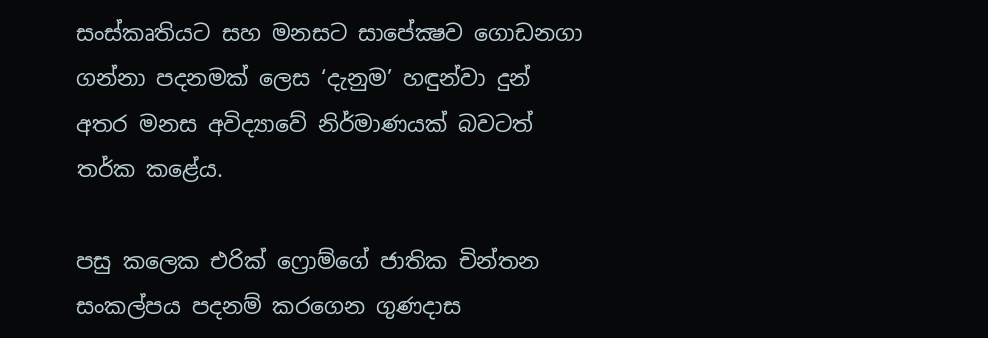සංස්කෘතියට සහ මනසට සාපේක්‍ෂව ගොඩනගා ගන්නා පදනමක් ලෙස ‘දැනුම’ හඳුන්වා දුන් අතර මනස අවිද්‍යාවේ නිර්මාණයක් බවටත් තර්ක කළේය.

පසු කලෙක එරික් ෆ්‍රොම්ගේ ජාතික චින්තන සංකල්පය පදනම් කරගෙන ගුණදාස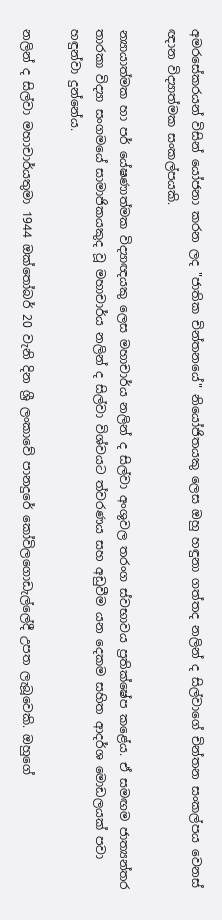අමරසේකරයන් විසින් යෝජනා කරන ලද "ජාතික චින්තනයේ" නියෝජිතයකු ලෙස ඔහු හඳුනා ගත්තද නලින් ද සිල්වාගේ චින්තන සංකල්පය වෙනස් ඥාන විද්‍යාත්මක සංකල්පයකි.

න්‍යායාත්මක හා පර් යේෂණාත්මක විද්‍යාඥයකු ලෙස මහාචාර්ය නලින් ද සිල්වා අංශුවල තරංග ස්වභාවය ප්‍රතික්ෂේප කළේය. ඒ සමඟම ජාත්‍යන්තර තාරකා විද්‍යා සංගමයේ සාමාජිකයකුද වූ මහාචාර්ය නලින් ද සිල්වා විශ්වයට ත්වරණය සහ අඩුවීම යන දෙකම සහිත ආදර්ශ මොඩලයක් පවා හඳුන්වා දුන්නේය.

නලින් ද සිල්වා මහාචාර්යතුමා 1944 ඔක්තෝබර් 20 වැනි දින ශ්‍රී ලංකාවේ පානදුරේ කෝවිලගොඩැල්ලේදී උපත ලැබූවෙකි. ඔහුගේ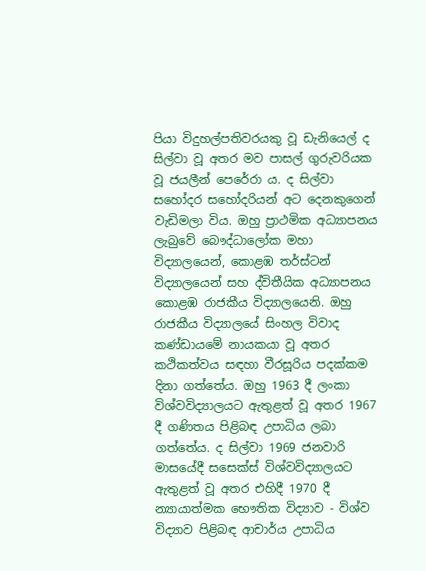පියා විදුහල්පතිවරයකු වූ ඩැනියෙල් ද සිල්වා වූ අතර මව පාසල් ගුරුවරියක වූ ජයලීන් පෙරේරා ය. ද සිල්වා සහෝදර සහෝදරියන් අට දෙනකුගෙන් වැඩිමලා විය. ඔහු ප්‍රාථමික අධ්‍යාපනය ලැබුවේ බෞද්ධාලෝක මහා විද්‍යාලයෙන්, කොළඹ තර්ස්ටන් විද්‍යාලයෙන් සහ ද්විතීයික අධ්‍යාපනය කොළඹ රාජකීය විද්‍යාලයෙනි. ඔහු රාජකීය විද්‍යාලයේ සිංහල විවාද කණ්ඩායමේ නායකයා වූ අතර කථිකත්වය සඳහා වීරසූරිය පදක්කම දිනා ගත්තේය. ඔහු 1963 දී ලංකා විශ්වවිද්‍යාලයට ඇතුළත් වූ අතර 1967 දී ගණිතය පිළිබඳ උපාධිය ලබා ගත්තේය. ද සිල්වා 1969 ජනවාරි මාසයේදී සසෙක්ස් විශ්වවිද්‍යාලයට ඇතුළත් වූ අතර එහිදී 1970 දී න්‍යායාත්මක භෞතික විද්‍යාව - විශ්ව විද්‍යාව පිළිබඳ ආචාර්ය උපාධිය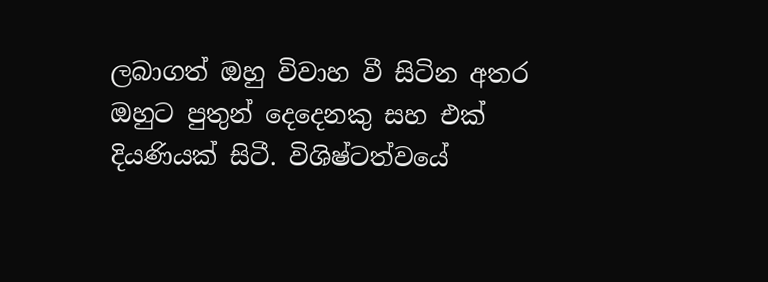ලබාගත් ඔහු විවාහ වී සිටින අතර ඔහුට පුතුන් දෙදෙනකු සහ එක් දියණියක් සිටී. විශිෂ්ටත්වයේ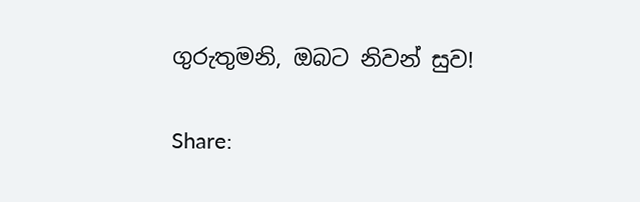ගුරුතුමනි, ඔබට නිවන් සුව!

Share: